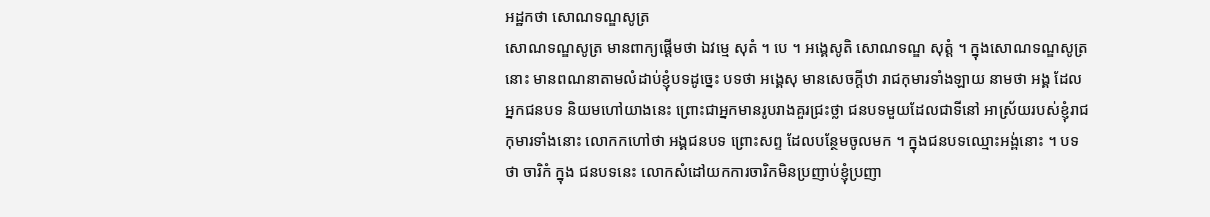អដ្ឋកថា សោណទណ្ឌសូត្រ
សោណទណ្ឌសូត្រ មានពាក្យផ្តើមថា ឯវម្មេ សុតំ ។ បេ ។ អង្គេសូតិ សោណទណ្ឌ សុត្តំ ។ ក្នុងសោណទណ្ឌសូត្រនោះ មានពណនាតាមលំដាប់ខ្ញុំបទដូច្នេះ បទថា អង្គេសុ មានសេចក្តីឋា រាជកុមារទាំងឡាយ នាមថា អង្គ ដែលអ្នកជនបទ និយមហៅយាងនេះ ព្រោះជាអ្នកមានរូបរាងគួរជ្រះថ្លា ជនបទមួយដែលជាទីនៅ អាស្រ័យរបស់ខ្ញុំរាជកុមារទាំងនោះ លោកកហៅថា អង្គជនបទ ព្រោះសព្ទ ដែលបន្ថែមចូលមក ។ ក្នុងជនបទឈ្មោះអង្ព់នោះ ។ បទថា ចារិកំ ក្នុង ជនបទនេះ លោកសំដៅយកការចារិកមិនប្រញាប់ខ្ញុំប្រញា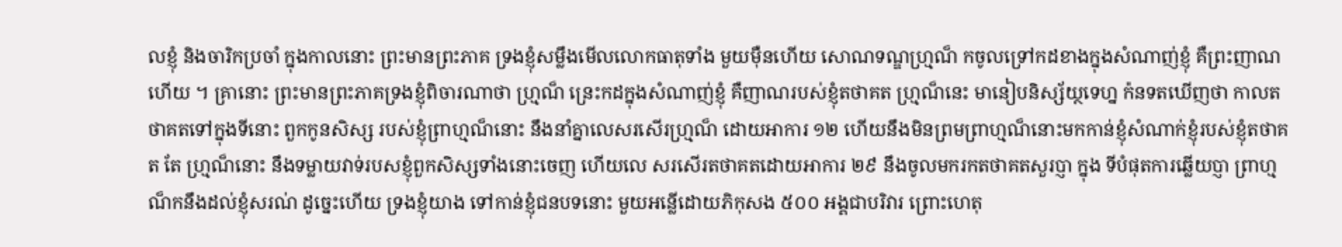លខ្ញុំ និងចារិកប្រចាំ ក្នុងកាលនោះ ព្រះមានព្រះភាគ ទ្រងខ្ញុំសម្លឹងមើលលោកធាតុទាំង មួយម៉ឺនហើយ សោណទណ្ឌហ្ម្រណ៏ កចូលទ្រៅកដខាងក្នុងសំណាញ់ខ្ញុំ គឺព្រះញាណហើយ ។ គ្រានោះ ព្រះមានព្រះភាគទ្រងខ្ញុំពិចារណាថា ហ្ម្រណ៏ ន្រេះកដក្នុងសំណាញ់ខ្ញុំ គឺញាណរបស់ខ្ញុំតថាគត ហ្ម្រណ៏នេះ មានៀបនិស្ស័យ្ថទេហ្ន ក៉នទតឃើញថា កាលតថាគតទៅក្នុងទីនោះ ពួកកូនសិស្ស របស់ខ្ញុំព្រាហ្មណ៏នោះ នឹងនាំគ្នាលេសរសើរហ្ម្រណ៏ ដោយអាការ ១២ ហើយនឹងមិនព្រមព្រាហ្មណ៏នោះមកកាន់ខ្ញុំសំណាក់ខ្ញុំរបស់ខ្ញុំតថាគត តែ ហ្ម្រណ៏នោះ នឹងទម្លាយវាទ់របសខ្ញុំពួកសិស្សទាំងនោះចេញ ហើយលេ សរសើរតថាគតដោយអាការ ២៩ នឹងចូលមករកតថាគតសួរប្ញា ក្នុង ទីបំផុតការឆ្លើយប្ញា ព្រាហ្មណ៏កនឹងដល់ខ្ញុំសរណ់ ដូច្នេះហើយ ទ្រងខ្ញុំយាង ទៅកាន់ខ្ញុំជនបទនោះ មួយអន្លើដោយភិកុសង ៥០០ អង្គជាបរិវារ ព្រោះហេតុ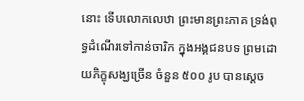នោះ ទើបលោកលេឋា ព្រះមានព្រះភាគ ទ្រង់ពុទ្ធដំណើរទៅកាន់ចារិក ក្នុងអង្គជនបទ ព្រមដោយភិក្ខុសង្ឃច្រើន ចំនួន ៥០០ រូប បានស្តេច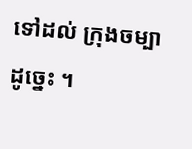ទៅដល់ ក្រុងចម្បា ដូច្នេះ ។